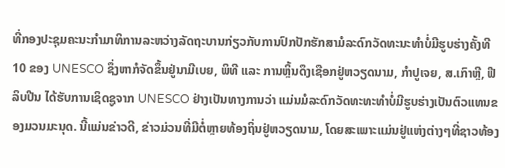ທີ່ກອງປະຊຸມຄະນະກຳມາທິການລະຫວ່າງລັດຖະບານກ່ຽວກັບການປົກປັກຮັກສາມໍລະດົກວັດທະນະທຳບໍ່ມີຮູບຮ່າງຄັ້ງທີ 10 ຂອງ UNESCO ຊຶ່ງຫາກໍຈັດຂຶ້ນຢູ່ນາມີເບຍ, ພິທີ ແລະ ການຫຼິ້ນດຶງເຊືອກຢູ່ຫວຽດນາມ, ກຳປູເຈຍ, ສ.ເກົາຫຼີ, ຟີລິບປີນ ໄດ້ຮັບການເຊິດຊູຈາກ UNESCO ຢ່າງເປັນທາງການວ່າ ແມ່ນມໍລະດົກວັດທະທະທຳບໍ່ມີຮູບຮ່າງເປັນຕົວແທນຂອງມວນມະນຸດ. ນີ້ແມ່ນຂ່າວດີ, ຂ່າວມ່ວນທີ່ມີຕໍ່ຫຼາຍທ້ອງຖິ່ນຢູ່ຫວຽດນາມ, ໂດຍສະເພາະແມ່ນຢູ່ແຫ່ງຕ່າງໆທີ່ຊາວທ້ອງ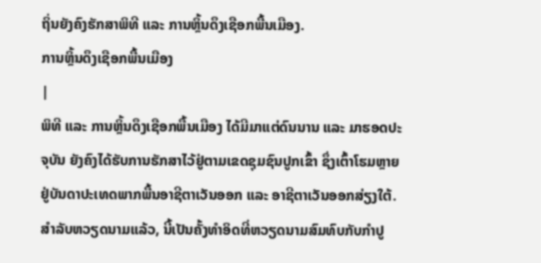ຖິ່ນຍັງຄົງຮັກສາພິທີ ແລະ ການຫຼິ້ນດຶງເຊືອກພື້ນເມືອງ.
ການຫຼິ້ນດຶງເຊືອກພື້ນເມືອງ
|
ພິທີ ແລະ ການຫຼິ້ນດຶງເຊືອກພື້ນເມືອງ ໄດ້ມີມາແຕ່ດົນນານ ແລະ ມາຮອດປະຈຸບັນ ຍັງຄົງໄດ້ຮັບການຮັກສາໄວ້ຢູ່ຕາມເຂດຊຸມຊົນປູກເຂົ້າ ຊຶ່ງເຕົ້າໂຮມຫຼາຍຢູ່ບັນດາປະເທດພາກພື້ນອາຊີຕາເວັນອອກ ແລະ ອາຊີຕາເວັນອອກສ່ຽງໃຕ້. ສຳລັບຫວຽດນາມແລ້ວ, ນີ້ເປັນຄັ້ງທຳອິດທີ່ຫວຽດນາມສົມທົບກັບກຳປູ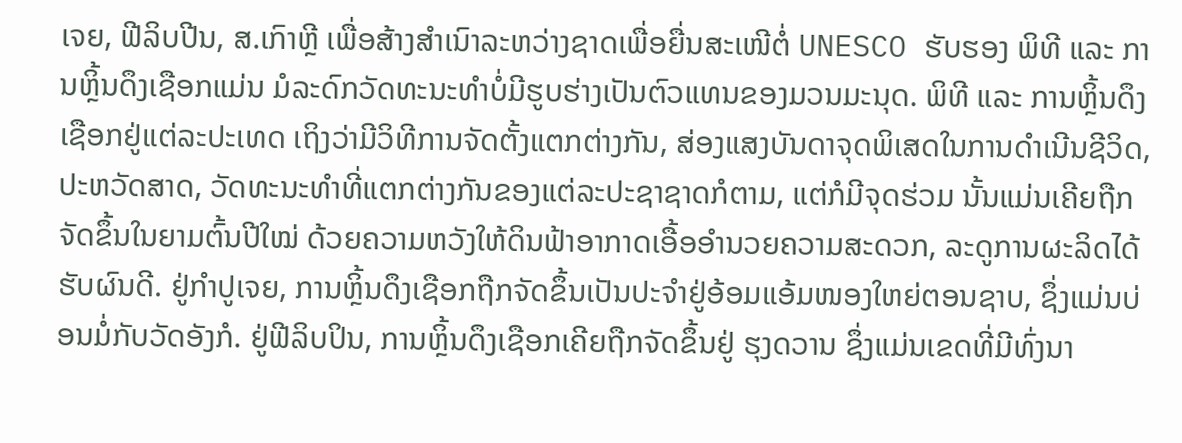ເຈຍ, ຟີລິບປີນ, ສ.ເກົາຫຼີ ເພື່ອສ້າງສຳເນົາລະຫວ່າງຊາດເພື່ອຍື່ນສະເໜີຕໍ່ UNESCO ຮັບຮອງ ພິທີ ແລະ ການຫຼິ້ນດຶງເຊືອກແມ່ນ ມໍລະດົກວັດທະນະທຳບໍ່ມີຮູບຮ່າງເປັນຕົວແທນຂອງມວນມະນຸດ. ພິທີ ແລະ ການຫຼິ້ນດຶງເຊືອກຢູ່ແຕ່ລະປະເທດ ເຖິງວ່າມີວິທີການຈັດຕັ້ງແຕກຕ່າງກັນ, ສ່ອງແສງບັນດາຈຸດພິເສດໃນການດຳເນີນຊີວິດ, ປະຫວັດສາດ, ວັດທະນະທຳທີ່ແຕກຕ່າງກັນຂອງແຕ່ລະປະຊາຊາດກໍຕາມ, ແຕ່ກໍມີຈຸດຮ່ວມ ນັ້ນແມ່ນເຄີຍຖືກຈັດຂຶ້ນໃນຍາມຕົ້ນປີໃໝ່ ດ້ວຍຄວາມຫວັງໃຫ້ດິນຟ້າອາກາດເອື້ອອຳນວຍຄວາມສະດວກ, ລະດູການຜະລິດໄດ້ຮັບຜົນດີ. ຢູ່ກຳປູເຈຍ, ການຫຼິ້ນດຶງເຊືອກຖືກຈັດຂຶ້ນເປັນປະຈຳຢູ່ອ້ອມແອ້ມໜອງໃຫຍ່ຕອນຊາບ, ຊຶ່ງແມ່ນບ່ອນມໍ່ກັບວັດອັງກໍ. ຢູ່ຟີລິບປິນ, ການຫຼິ້ນດຶງເຊືອກເຄີຍຖືກຈັດຂຶ້ນຢູ່ ຮຸງດວານ ຊຶ່ງແມ່ນເຂດທີ່ມີທົ່ງນາ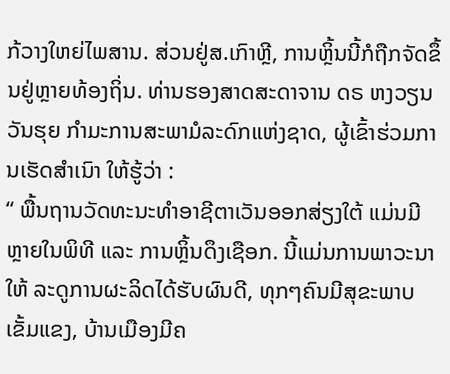ກ້ວາງໃຫຍ່ໄພສານ. ສ່ວນຢູ່ສ.ເກົາຫຼີ, ການຫຼິ້ນນີ້ກໍຖືກຈັດຂຶ້ນຢູ່ຫຼາຍທ້ອງຖິ່ນ. ທ່ານຮອງສາດສະດາຈານ ດຣ ຫງວຽນວັນຮຸຍ ກຳມະການສະພາມໍລະດົກແຫ່ງຊາດ, ຜູ້ເຂົ້າຮ່ວມການເຮັດສຳເນົາ ໃຫ້ຮູ້ວ່າ :
“ ພື້ນຖານວັດທະນະທຳອາຊີຕາເວັນອອກສ່ຽງໃຕ້ ແມ່ນມີຫຼາຍໃນພິທີ ແລະ ການຫຼິ້ນດຶງເຊືອກ. ນີ້ແມ່ນການພາວະນາໃຫ້ ລະດູການຜະລິດໄດ້ຮັບຜົນດີ, ທຸກໆຄົນມີສຸຂະພາບເຂັ້ມແຂງ, ບ້ານເມືອງມີຄ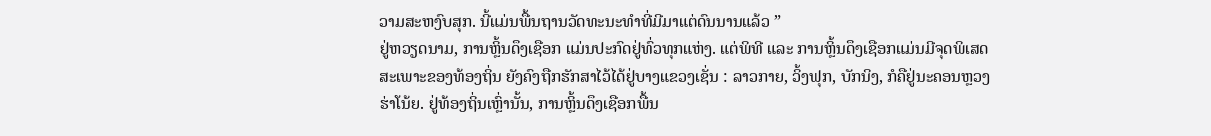ວາມສະຫງົບສຸກ. ນີ້ແມ່ນພື້ນຖານວັດທະນະທຳທີ່ມີມາແຕ່ດົນນານແລ້ວ ”
ຢູ່ຫວຽດນາມ, ການຫຼິ້ນດຶງເຊືອກ ແມ່ນປະກົດຢູ່ທົ່ວທຸກແຫ່ງ. ແຕ່ພິທີ ແລະ ການຫຼິ້ນດຶງເຊືອກແມ່ນມີຈຸດພິເສດສະເພາະຂອງທ້ອງຖິ່ນ ຍັງຄົງຖືກຮັກສາໄວ້ໄດ້ຢູ່ບາງແຂວງເຊັ່ນ : ລາວກາຍ, ວິ້ງຟຸກ, ບັກນິງ, ກໍຄືຢູ່ນະຄອນຫຼວງຮ່າໂນ້ຍ. ຢູ່ທ້ອງຖິ່ນເຫຼົ່ານັ້ນ, ການຫຼິ້ນດຶງເຊືອກພື້ນ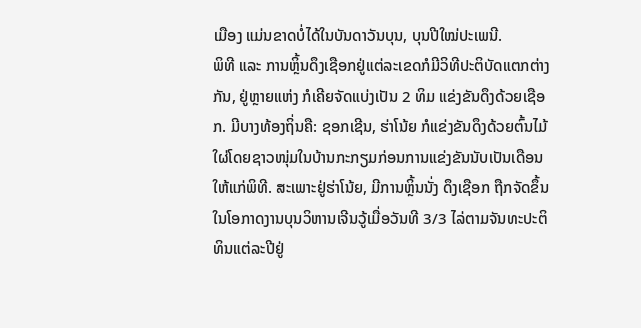ເມືອງ ແມ່ນຂາດບໍ່ໄດ້ໃນບັນດາວັນບຸນ, ບຸນປີໃໝ່ປະເພນີ.
ພິທີ ແລະ ການຫຼິ້ນດຶງເຊືອກຢູ່ແຕ່ລະເຂດກໍມີວິທີປະຕິບັດແຕກຕ່າງກັນ, ຢູ່ຫຼາຍແຫ່ງ ກໍເຄີຍຈັດແບ່ງເປັນ 2 ທິມ ແຂ່ງຂັນດຶງດ້ວຍເຊືອກ. ມີບາງທ້ອງຖິ່ນຄື: ຊອກເຊີນ, ຮ່າໂນ້ຍ ກໍແຂ່ງຂັນດຶງດ້ວຍຕົ້ນໄມ້ໃຜ່ໂດຍຊາວໜຸ່ມໃນບ້ານກະກຽມກ່ອນການແຂ່ງຂັນນັບເປັນເດືອນໃຫ້ແກ່ພິທີ. ສະເພາະຢູ່ຮ່າໂນ້ຍ, ມີການຫຼິ້ນນັ່ງ ດຶງເຊືອກ ຖືກຈັດຂຶ້ນໃນໂອກາດງານບຸນວິຫານເຈີນວູ້ເມື່ອວັນທີ 3/3 ໄລ່ຕາມຈັນທະປະຕິທິນແຕ່ລະປີຢູ່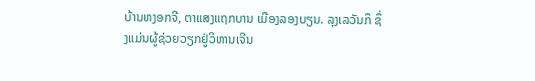ບ້ານຫງອກຈີ, ຕາແສງແຖກບານ ເມືອງລອງບຽນ. ລຸງເລວັນກຶ ຊຶ່ງແມ່ນຜູ້ຊ່ວຍວຽກຢູ່ວິຫານເຈີນ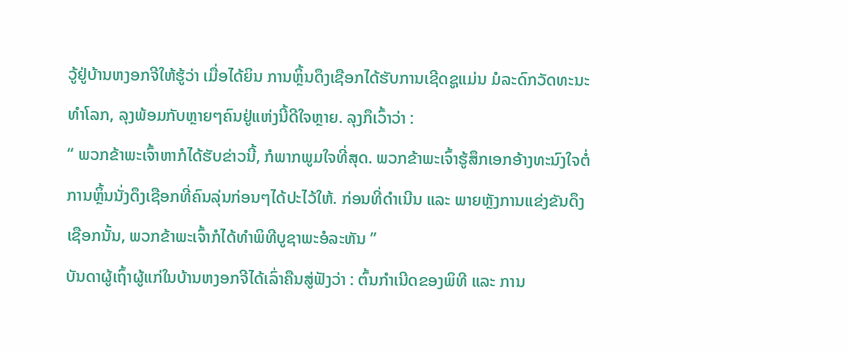ວູ້ຢູ່ບ້ານຫງອກຈີໃຫ້ຮູ້ວ່າ ເມື່ອໄດ້ຍິນ ການຫຼິ້ນດຶງເຊືອກໄດ້ຮັບການເຊີດຊູແມ່ນ ມໍລະດົກວັດທະນະທຳໂລກ, ລຸງພ້ອມກັບຫຼາຍໆຄົນຢູ່ແຫ່ງນີ້ດີໃຈຫຼາຍ. ລຸງກຶເວົ້າວ່າ :
“ ພວກຂ້າພະເຈົ້າຫາກໍໄດ້ຮັບຂ່າວນີ້, ກໍພາກພູມໃຈທີ່ສຸດ. ພວກຂ້າພະເຈົ້າຮູ້ສຶກເອກອ້າງທະນົງໃຈຕໍ່ການຫຼິ້ນນັ່ງດຶງເຊືອກທີ່ຄົນລຸ່ນກ່ອນໆໄດ້ປະໄວ້ໃຫ້. ກ່ອນທີ່ດຳເນີນ ແລະ ພາຍຫຼັງການແຂ່ງຂັນດຶງເຊືອກນັ້ນ, ພວກຂ້າພະເຈົ້າກໍໄດ້ທຳພິທີບູຊາພະອໍລະຫັນ ”
ບັນດາຜູ້ເຖົ້າຜູ້ແກ່ໃນບ້ານຫງອກຈີໄດ້ເລົ່າຄືນສູ່ຟັງວ່າ : ຕົ້ນກຳເນີດຂອງພິທີ ແລະ ການ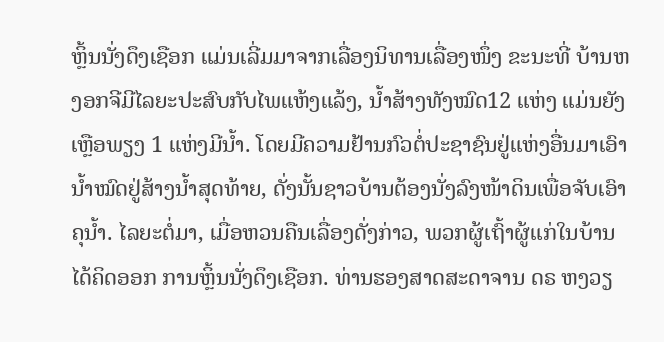ຫຼິ້ນນັ່ງດຶງເຊືອກ ແມ່ນເລີ່ມມາຈາກເລື່ອງນິທານເລື່ອງໜຶ່ງ ຂະນະທີ່ ບ້ານຫງອກຈີມີໄລຍະປະສົບກັບໄພແຫ້ງແລ້ງ, ນ້ຳສ້າງທັງໝົດ12 ແຫ່ງ ແມ່ນຍັງເຫຼືອພຽງ 1 ແຫ່ງມີນ້ຳ. ໂດຍມີຄວາມຢ້ານກົວຕໍ່ປະຊາຊົນຢູ່ແຫ່ງອື່ນມາເອົານ້ຳໝົດຢູ່ສ້າງນ້ຳສຸດທ້າຍ, ດັ່ງນັ້ນຊາວບ້ານຕ້ອງນັ່ງລົງໜ້າດິນເພື່ອຈັບເອົາຄຸນ້ຳ. ໄລຍະຕໍ່ມາ, ເມື່ອຫວນຄືນເລື່ອງດັ່ງກ່າວ, ພວກຜູ້ເຖົ້າຜູ້ແກ່ໃນບ້ານໄດ້ຄິດອອກ ການຫຼິ້ນນັ່ງດຶງເຊືອກ. ທ່ານຮອງສາດສະດາຈານ ດຣ ຫງວຽ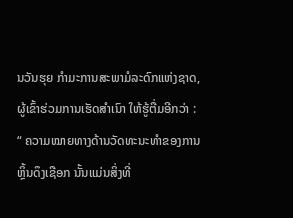ນວັນຮຸຍ ກຳມະການສະພາມໍລະດົກແຫ່ງຊາດ, ຜູ້ເຂົ້າຮ່ວມການເຮັດສຳເນົາ ໃຫ້ຮູ້ຕື່ມອີກວ່າ :
“ ຄວາມໝາຍທາງດ້ານວັດທະນະທຳຂອງການຫຼິ້ນດຶງເຊືອກ ນັ້ນແມ່ນສິ່ງທີ່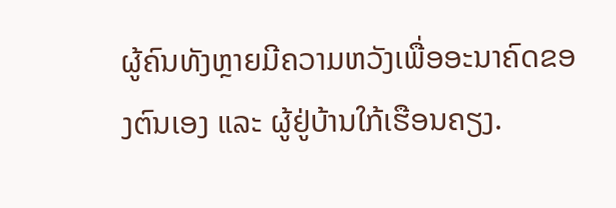ຜູ້ຄົນທັງຫຼາຍມີຄວາມຫວັງເພື່ອອະນາຄົດຂອງຕົນເອງ ແລະ ຜູ້ຢູ່ບ້ານໃກ້ເຮືອນຄຽງ.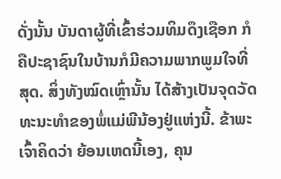ດັ່ງນັ້ນ ບັນດາຜູ້ທີ່ເຂົ້າຮ່ວມທິມດຶງເຊືອກ ກໍຄືປະຊາຊົນໃນບ້ານກໍມີຄວາມພາກພູມໃຈທີ່ສຸດ. ສິ່ງທັງໝົດເຫຼົ່ານັ້ນ ໄດ້ສ້າງເປັນຈຸດວັດທະນະທຳຂອງພໍ່ແມ່ພີນ້ອງຢູ່ແຫ່ງນີ້. ຂ້າພະເຈົ້າຄິດວ່າ ຍ້ອນເຫດນີ້ເອງ, ຄຸນ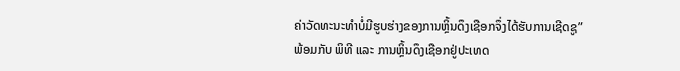ຄ່າວັດທະນະທຳບໍ່ມີຮູບຮ່າງຂອງການຫຼິ້ນດຶງເຊືອກຈຶ່ງໄດ້ຮັບການເຊີດຊູ”
ພ້ອມກັບ ພິທີ ແລະ ການຫຼິ້ນດຶງເຊືອກຢູ່ປະເທດ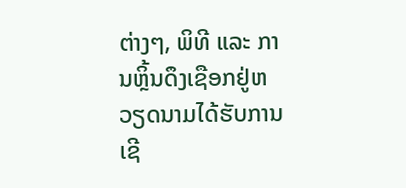ຕ່າງໆ, ພິທີ ແລະ ການຫຼິ້ນດຶງເຊືອກຢູ່ຫວຽດນາມໄດ້ຮັບການເຊີ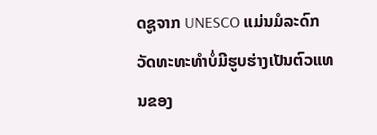ດຊູຈາກ UNESCO ແມ່ນມໍລະດົກວັດທະທະທຳບໍ່ມີຮູບຮ່າງເປັນຕົວແທນຂອງ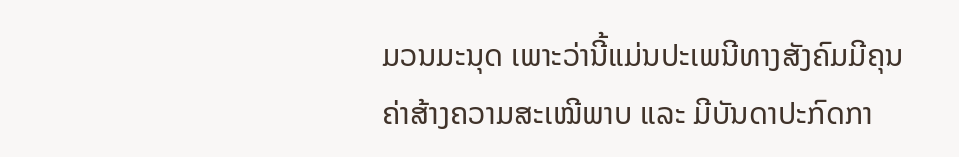ມວນມະນຸດ ເພາະວ່ານີ້ແມ່ນປະເພນີທາງສັງຄົມມີຄຸນຄ່າສ້າງຄວາມສະເໝີພາບ ແລະ ມີບັນດາປະກົດກາ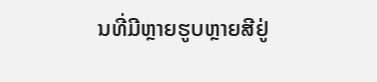ນທີ່ມີຫຼາຍຮູບຫຼາຍສີຢູ່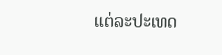ແຕ່ລະປະເທດ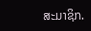ສະມາຊິກ.